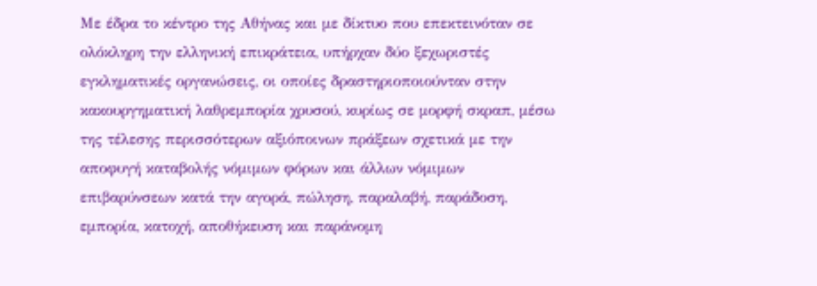Με έδρα το κέντρο της Αθήνας και με δίκτυο που επεκτεινόταν σε ολόκληρη την ελληνική επικράτεια, υπήρχαν δύο ξεχωριστές εγκληματικές οργανώσεις, οι οποίες δραστηριοποιούνταν στην κακουργηματική λαθρεμπορία χρυσού, κυρίως σε μορφή σκραπ, μέσω της τέλεσης περισσότερων αξιόποινων πράξεων σχετικά με την αποφυγή καταβολής νόμιμων φόρων και άλλων νόμιμων επιβαρύνσεων κατά την αγορά, πώληση, παραλαβή, παράδοση, εμπορία, κατοχή, αποθήκευση και παράνομη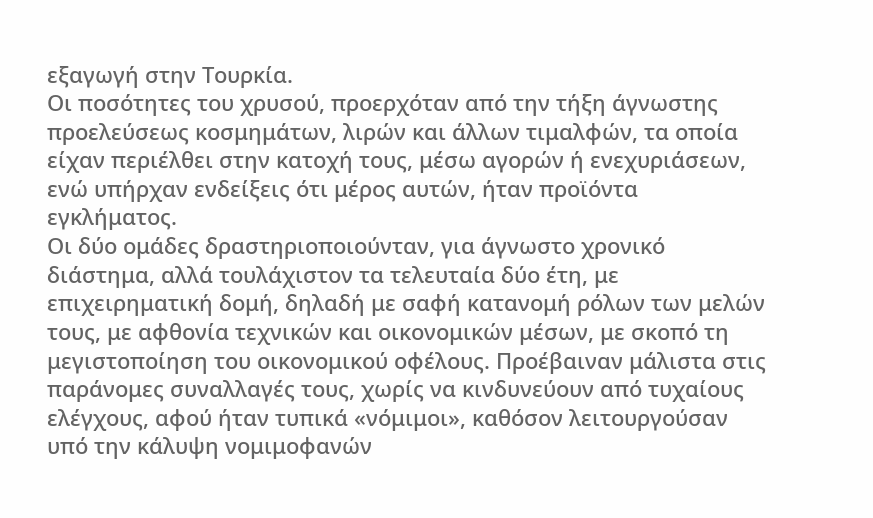εξαγωγή στην Τουρκία.
Οι ποσότητες του χρυσού, προερχόταν από την τήξη άγνωστης προελεύσεως κοσμημάτων, λιρών και άλλων τιμαλφών, τα οποία είχαν περιέλθει στην κατοχή τους, μέσω αγορών ή ενεχυριάσεων, ενώ υπήρχαν ενδείξεις ότι μέρος αυτών, ήταν προϊόντα εγκλήματος.
Οι δύο ομάδες δραστηριοποιούνταν, για άγνωστο χρονικό διάστημα, αλλά τουλάχιστον τα τελευταία δύο έτη, με επιχειρηματική δομή, δηλαδή με σαφή κατανομή ρόλων των μελών τους, με αφθονία τεχνικών και οικονομικών μέσων, με σκοπό τη μεγιστοποίηση του οικονομικού οφέλους. Προέβαιναν μάλιστα στις παράνομες συναλλαγές τους, χωρίς να κινδυνεύουν από τυχαίους ελέγχους, αφού ήταν τυπικά «νόμιμοι», καθόσον λειτουργούσαν υπό την κάλυψη νομιμοφανών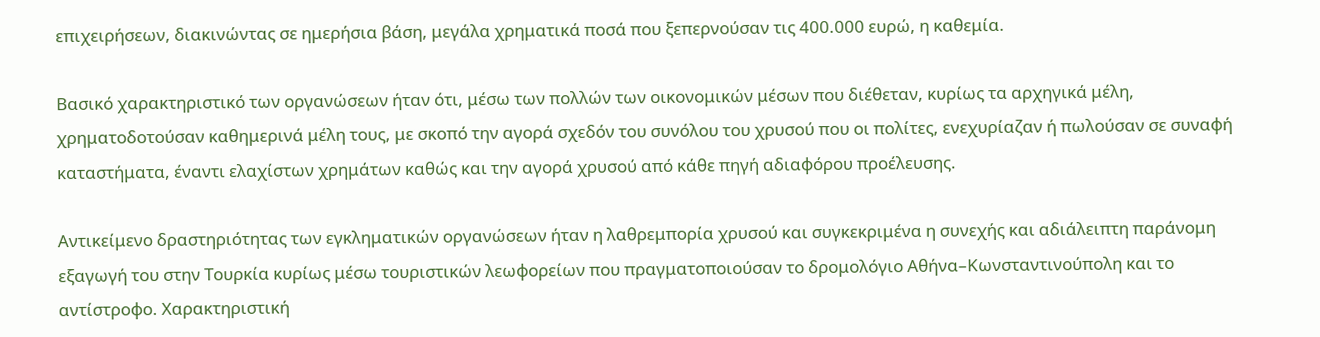επιχειρήσεων, διακινώντας σε ημερήσια βάση, μεγάλα χρηματικά ποσά που ξεπερνούσαν τις 400.000 ευρώ, η καθεμία.

Βασικό χαρακτηριστικό των οργανώσεων ήταν ότι, μέσω των πολλών των οικονομικών μέσων που διέθεταν, κυρίως τα αρχηγικά μέλη, χρηματοδοτούσαν καθημερινά μέλη τους, με σκοπό την αγορά σχεδόν του συνόλου του χρυσού που οι πολίτες, ενεχυρίαζαν ή πωλούσαν σε συναφή καταστήματα, έναντι ελαχίστων χρημάτων καθώς και την αγορά χρυσού από κάθε πηγή αδιαφόρου προέλευσης.

Αντικείμενο δραστηριότητας των εγκληματικών οργανώσεων ήταν η λαθρεμπορία χρυσού και συγκεκριμένα η συνεχής και αδιάλειπτη παράνομη εξαγωγή του στην Τουρκία κυρίως μέσω τουριστικών λεωφορείων που πραγματοποιούσαν το δρομολόγιο Αθήνα–Κωνσταντινούπολη και το αντίστροφο. Χαρακτηριστική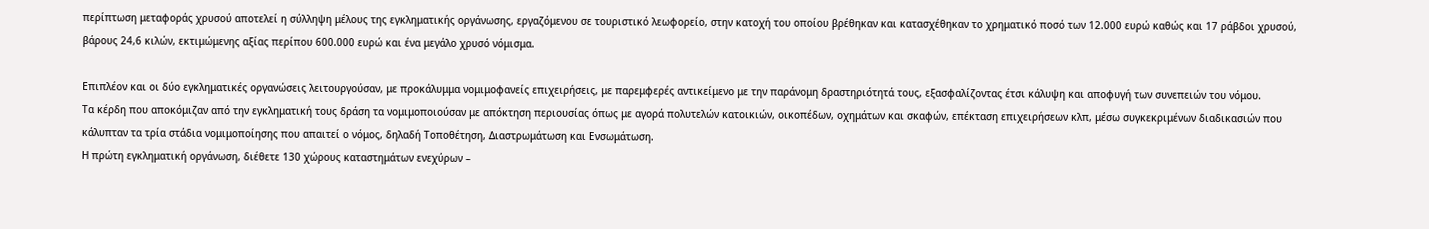περίπτωση μεταφοράς χρυσού αποτελεί η σύλληψη μέλους της εγκληματικής οργάνωσης, εργαζόμενου σε τουριστικό λεωφορείο, στην κατοχή του οποίου βρέθηκαν και κατασχέθηκαν το χρηματικό ποσό των 12.000 ευρώ καθώς και 17 ράβδοι χρυσού, βάρους 24,6 κιλών, εκτιμώμενης αξίας περίπου 600.000 ευρώ και ένα μεγάλο χρυσό νόμισμα.

Επιπλέον και οι δύο εγκληματικές οργανώσεις λειτουργούσαν, με προκάλυμμα νομιμοφανείς επιχειρήσεις, με παρεμφερές αντικείμενο με την παράνομη δραστηριότητά τους, εξασφαλίζοντας έτσι κάλυψη και αποφυγή των συνεπειών του νόμου.
Τα κέρδη που αποκόμιζαν από την εγκληματική τους δράση τα νομιμοποιούσαν με απόκτηση περιουσίας όπως με αγορά πολυτελών κατοικιών, οικοπέδων, οχημάτων και σκαφών, επέκταση επιχειρήσεων κλπ, μέσω συγκεκριμένων διαδικασιών που κάλυπταν τα τρία στάδια νομιμοποίησης που απαιτεί ο νόμος, δηλαδή Τοποθέτηση, Διαστρωμάτωση και Ενσωμάτωση.
Η πρώτη εγκληματική οργάνωση, διέθετε 130 χώρους καταστημάτων ενεχύρων –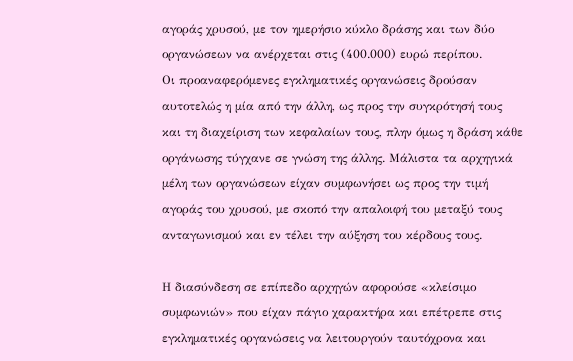αγοράς χρυσού, με τον ημερήσιο κύκλο δράσης και των δύο οργανώσεων να ανέρχεται στις (400.000) ευρώ περίπου.
Οι προαναφερόμενες εγκληματικές οργανώσεις δρούσαν αυτοτελώς η μία από την άλλη, ως προς την συγκρότησή τους και τη διαχείριση των κεφαλαίων τους, πλην όμως η δράση κάθε οργάνωσης τύγχανε σε γνώση της άλλης. Μάλιστα τα αρχηγικά μέλη των οργανώσεων είχαν συμφωνήσει ως προς την τιμή αγοράς του χρυσού, με σκοπό την απαλοιφή του μεταξύ τους ανταγωνισμού και εν τέλει την αύξηση του κέρδους τους.

Η διασύνδεση σε επίπεδο αρχηγών αφορούσε «κλείσιμο συμφωνιών» που είχαν πάγιο χαρακτήρα και επέτρεπε στις εγκληματικές οργανώσεις να λειτουργούν ταυτόχρονα και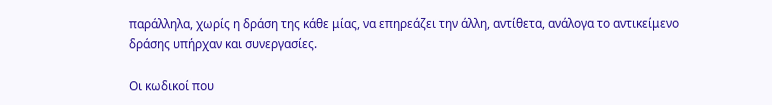παράλληλα, χωρίς η δράση της κάθε μίας, να επηρεάζει την άλλη, αντίθετα, ανάλογα το αντικείμενο δράσης υπήρχαν και συνεργασίες.

Οι κωδικοί που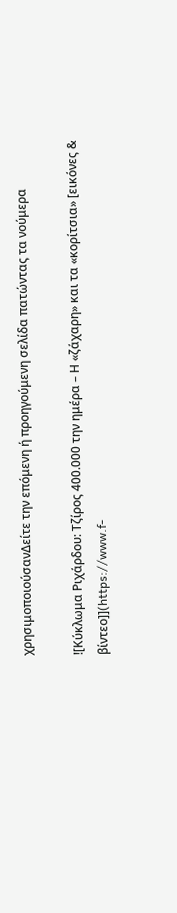χρησιμοποιούσανΔείτε την επόμενη ή προηγούμενη σελίδα πατώντας τα νούμερα

![Κύκλωμα Ριχάρδου: Τζίρος 400.000 την ημέρα – Η «ζάχαρη» και τα «κορίτσια» [εικόνες & βίντεο]](https://www.f-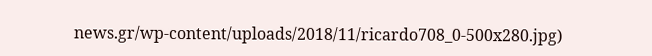news.gr/wp-content/uploads/2018/11/ricardo708_0-500x280.jpg)